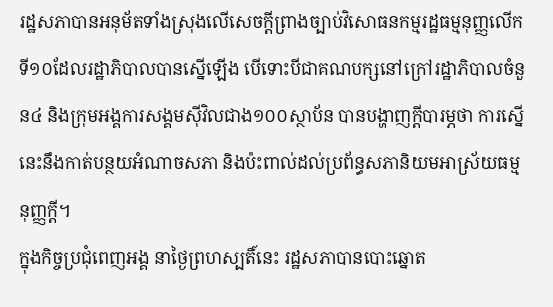រដ្ឋសភាបានអនុម័តទាំងស្រុងលើសេចក្ដីព្រាងច្បាប់វិសោធនកម្មរដ្ឋធម្មនុញ្ញលើកទី១០ដែលរដ្ឋាភិបាលបានស្នើឡើង បើទោះបីជាគណបក្សនៅក្រៅរដ្ឋាភិបាលចំនួន៤ និងក្រុមអង្គការសង្គមស៊ីវិលជាង១០០ស្ថាប័ន បានបង្ហាញក្ដីបារម្ភថា ការស្នើនេះនឹងកាត់បន្ថយអំណាចសភា និងប៉ះពាល់ដល់ប្រព័ន្ធសភានិយមអាស្រ័យធម្មនុញ្ញក្ដី។
ក្នុងកិច្ចប្រជុំពេញអង្គ នាថ្ងៃព្រហស្បតិ៍នេះ រដ្ឋសភាបានបោះឆ្នោត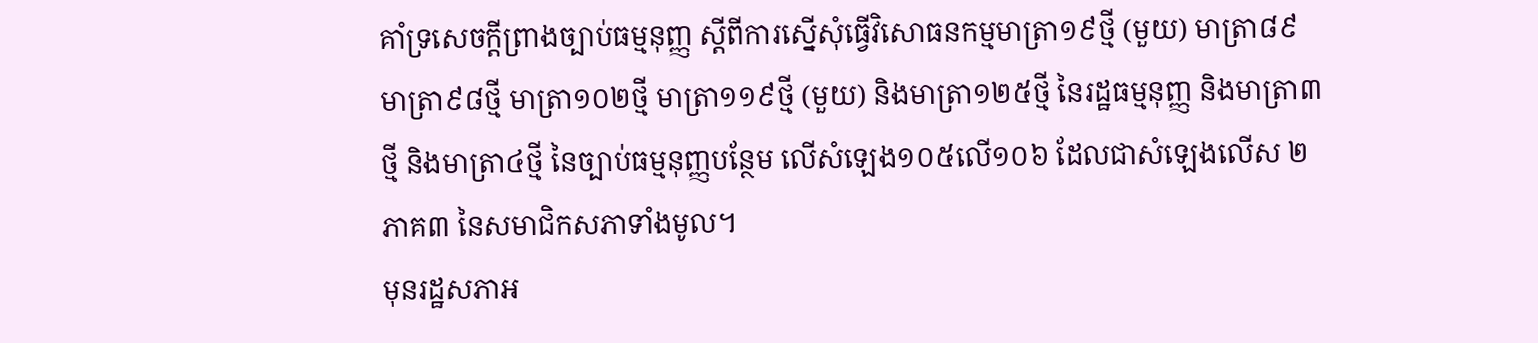គាំទ្រសេចក្ដីព្រាងច្បាប់ធម្មនុញ្ញ ស្ដីពីការស្នើសុំធ្វើវិសោធនកម្មមាត្រា១៩ថ្មី (មួយ) មាត្រា៨៩ មាត្រា៩៨ថ្មី មាត្រា១០២ថ្មី មាត្រា១១៩ថ្មី (មួយ) និងមាត្រា១២៥ថ្មី នៃរដ្ឋធម្មនុញ្ញ និងមាត្រា៣ថ្មី និងមាត្រា៤ថ្មី នៃច្បាប់ធម្មនុញ្ញបន្ថែម លើសំឡេង១០៥លើ១០៦ ដែលជាសំឡេងលើស ២ភាគ៣ នៃសមាជិកសភាទាំងមូល។
មុនរដ្ឋសភាអ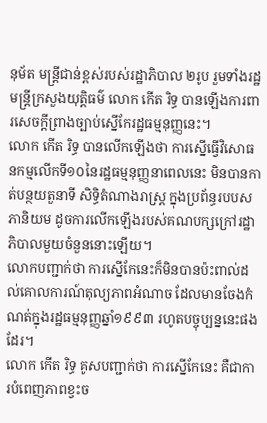នុម័ត មន្ត្រីជាន់ខ្ពស់របស់រដ្ឋាភិបាល ២រូប រួមទាំងរដ្ឋមន្ត្រីក្រសួងយុត្តិធម៌ លោក កើត រិទ្ធ បានឡើងការពារសេចក្ដីព្រាងច្បាប់ស្នើកែរដ្ឋធម្មនុញ្ញនេះ។
លោក កើត រិទ្ធ បានលើកឡើងថា ការស្នើធ្វើវិសោធនកម្មលើកទី១០នៃរដ្ឋធម្មនុញ្ញនាពេលនេះ មិនបានកាត់បន្ថយតួនាទី សិទ្ធិតំណាងរាស្ត្រ ក្នុងប្រព័ន្ធរបបសភានិយម ដូចការលើកឡើងរបស់គណបក្សក្រៅរដ្ឋាភិបាលមួយចំនួននោះឡើយ។
លោកបញ្ជាក់ថា ការស្នើកែនេះក៏មិនបានប៉ះពាល់ដល់គោលការណ៍តុល្យភាពអំណាច ដែលមានចែងកំណត់ក្នុងរដ្ឋធម្មនុញ្ញឆ្នាំ១៩៩៣ រហូតបច្ចុប្បន្ននេះផងដែរ។
លោក កើត រិទ្ធ គូសបញ្ជាក់ថា ការស្នើកែនេះ គឺជាការបំពេញភាពខ្វះច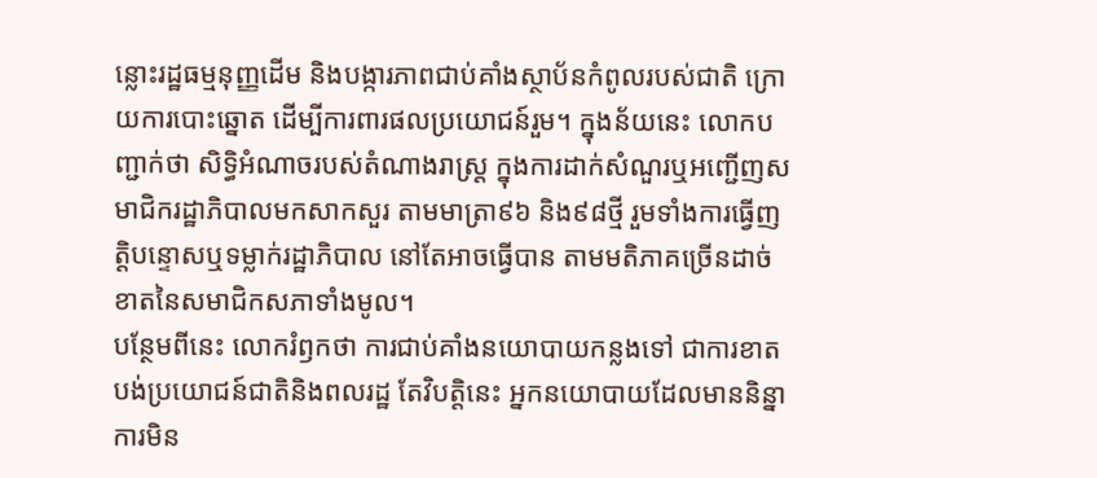ន្លោះរដ្ឋធម្មនុញ្ញដើម និងបង្ការភាពជាប់គាំងស្ថាប័នកំពូលរបស់ជាតិ ក្រោយការបោះឆ្នោត ដើម្បីការពារផលប្រយោជន៍រួម។ ក្នុងន័យនេះ លោកបញ្ជាក់ថា សិទ្ធិអំណាចរបស់តំណាងរាស្ត្រ ក្នុងការដាក់សំណួរឬអញ្ជើញសមាជិករដ្ឋាភិបាលមកសាកសួរ តាមមាត្រា៩៦ និង៩៨ថ្មី រួមទាំងការធ្វើញត្តិបន្ទោសឬទម្លាក់រដ្ឋាភិបាល នៅតែអាចធ្វើបាន តាមមតិភាគច្រើនដាច់ខាតនៃសមាជិកសភាទាំងមូល។
បន្ថែមពីនេះ លោករំឭកថា ការជាប់គាំងនយោបាយកន្លងទៅ ជាការខាតបង់ប្រយោជន៍ជាតិនិងពលរដ្ឋ តែវិបត្តិនេះ អ្នកនយោបាយដែលមាននិន្នាការមិន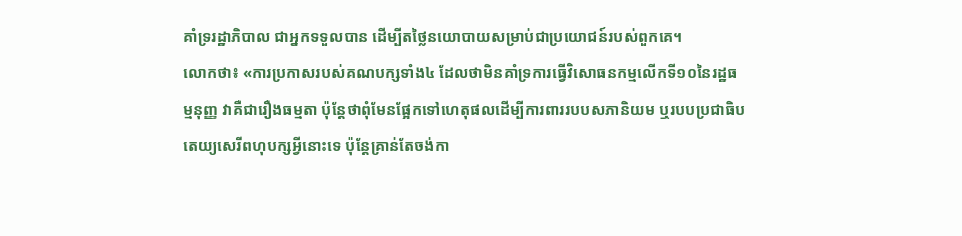គាំទ្ររដ្ឋាភិបាល ជាអ្នកទទួលបាន ដើម្បីតថ្លៃនយោបាយសម្រាប់ជាប្រយោជន៍របស់ពួកគេ។
លោកថា៖ «ការប្រកាសរបស់គណបក្សទាំង៤ ដែលថាមិនគាំទ្រការធ្វើវិសោធនកម្មលើកទី១០នៃរដ្ឋធម្មនុញ្ញ វាគឺជារឿងធម្មតា ប៉ុន្តែថាពុំមែនផ្អែកទៅហេតុផលដើម្បីការពាររបបសភានិយម ឬរបបប្រជាធិបតេយ្យសេរីពហុបក្សអ្វីនោះទេ ប៉ុន្តែគ្រាន់តែចង់កា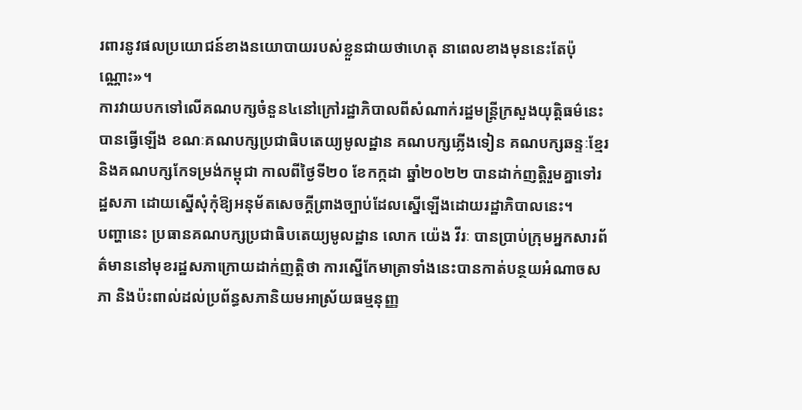រពារនូវផលប្រយោជន៍ខាងនយោបាយរបស់ខ្លួនជាយថាហេតុ នាពេលខាងមុននេះតែប៉ុណ្ណោះ»។
ការវាយបកទៅលើគណបក្សចំនួន៤នៅក្រៅរដ្ឋាភិបាលពីសំណាក់រដ្ឋមន្ត្រីក្រសួងយុត្តិធម៌នេះ បានធ្វើឡើង ខណៈគណបក្សប្រជាធិបតេយ្យមូលដ្ឋាន គណបក្សភ្លើងទៀន គណបក្សឆន្ទៈខ្មែរ និងគណបក្សកែទម្រង់កម្ពុជា កាលពីថ្ងៃទី២០ ខែកក្កដា ឆ្នាំ២០២២ បានដាក់ញត្តិរួមគ្នាទៅរដ្ឋសភា ដោយស្នើសុំកុំឱ្យអនុម័តសេចក្តីព្រាងច្បាប់ដែលស្នើឡើងដោយរដ្ឋាភិបាលនេះ។
បញ្ហានេះ ប្រធានគណបក្សប្រជាធិបតេយ្យមូលដ្ឋាន លោក យ៉េង វីរៈ បានប្រាប់ក្រុមអ្នកសារព័ត៌មាននៅមុខរដ្ឋសភាក្រោយដាក់ញត្តិថា ការស្នើកែមាត្រាទាំងនេះបានកាត់បន្ថយអំណាចសភា និងប៉ះពាល់ដល់ប្រព័ន្ធសភានិយមអាស្រ័យធម្មនុញ្ញ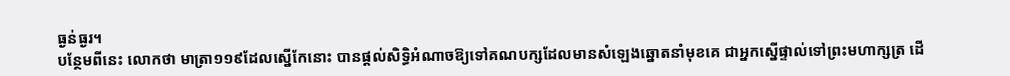ធ្ងន់ធ្ងរ។
បន្ថែមពីនេះ លោកថា មាត្រា១១៩ដែលស្នើកែនោះ បានផ្តល់សិទ្ធិអំណាចឱ្យទៅគណបក្សដែលមានសំឡេងឆ្នោតនាំមុខគេ ជាអ្នកស្នើផ្ទាល់ទៅព្រះមហាក្សត្រ ដើ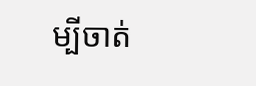ម្បីចាត់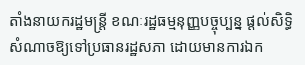តាំងនាយករដ្ឋមន្ត្រី ខណៈរដ្ឋធម្មនុញ្ញបច្ចុប្បន្ន ផ្ដល់សិទ្ធិសំណាចឱ្យទៅប្រធានរដ្ឋសភា ដោយមានការឯក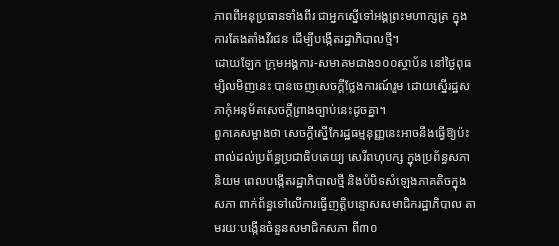ភាពពីអនុប្រធានទាំងពីរ ជាអ្នកសើ្នទៅអង្គព្រះមហាក្សត្រ ក្នុងការតែងតាំងវីរជន ដើម្បីបង្កើតរដ្ឋាភិបាលថ្មី។
ដោយឡែក ក្រុមអង្គការ-សមាគមជាង១០០ស្ថាប័ន នៅថ្ងៃពុធម្សិលមិញនេះ បានចេញសេចក្តីថ្លែងការណ៍រួម ដោយស្នើរដ្ឋសភាកុំអនុម័តសេចក្តីព្រាងច្បាប់នេះដូចគ្នា។
ពួកគេសម្អាងថា សេចក្តីស្នើកែរដ្ឋធម្មនុញ្ញនេះអាចនឹងធ្វើឱ្យប៉ះពាល់ដល់ប្រព័ន្ធប្រជាធិបតេយ្យ សេរីពហុបក្ស ក្នុងប្រព័ន្ធសភានិយម ពេលបង្កើតរដ្ឋាភិបាលថ្មី និងបំបិទសំឡេងភាគតិចក្នុងសភា ពាក់ព័ន្ធទៅលើការធ្វើញត្តិបន្ទោសសមាជិករដ្ឋាភិបាល តាមរយៈបង្កើនចំនួនសមាជិកសភា ពី៣០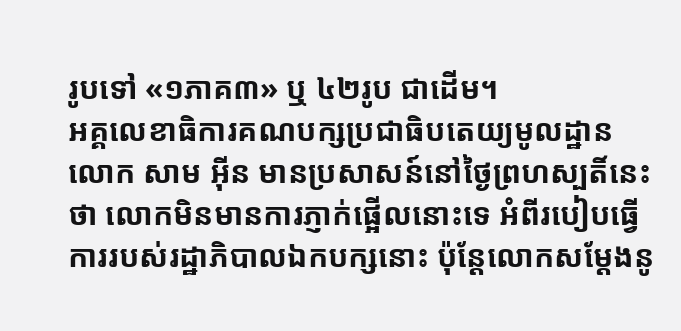រូបទៅ «១ភាគ៣» ឬ ៤២រូប ជាដើម។
អគ្គលេខាធិការគណបក្សប្រជាធិបតេយ្យមូលដ្ឋាន លោក សាម អ៊ីន មានប្រសាសន៍នៅថ្ងៃព្រហស្បតិ៍នេះថា លោកមិនមានការភ្ញាក់ផ្អើលនោះទេ អំពីរបៀបធ្វើការរបស់រដ្ឋាភិបាលឯកបក្សនោះ ប៉ុន្តែលោកសម្តែងនូ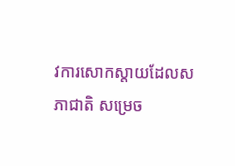វការសោកស្តាយដែលសភាជាតិ សម្រេច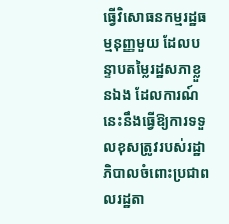ធ្វើវិសោធនកម្មរដ្ឋធម្មនុញ្ញមួយ ដែលបន្ទាបតម្លៃរដ្ឋសភាខ្លួនឯង ដែលការណ៍នេះនឹងធ្វើឱ្យការទទួលខុសត្រូវរបស់រដ្ឋាភិបាលចំពោះប្រជាពលរដ្ឋតា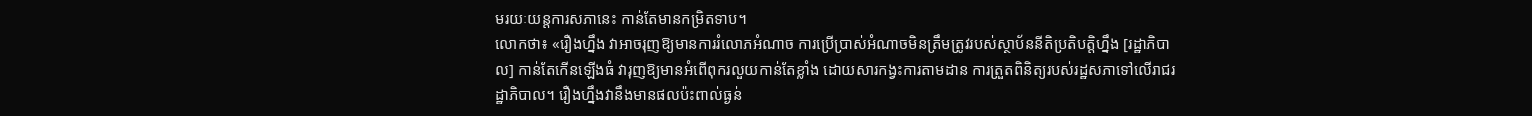មរយៈយន្តការសភានេះ កាន់តែមានកម្រិតទាប។
លោកថា៖ «រឿងហ្នឹង វាអាចរុញឱ្យមានការរំលោភអំណាច ការប្រើប្រាស់អំណាចមិនត្រឹមត្រូវរបស់ស្ថាប័ននីតិប្រតិបត្តិហ្នឹង [រដ្ឋាភិបាល] កាន់តែកើនឡើងធំ វារុញឱ្យមានអំពើពុករលួយកាន់តែខ្លាំង ដោយសារកង្វះការតាមដាន ការត្រួតពិនិត្យរបស់រដ្ឋសភាទៅលើរាជរដ្ឋាភិបាល។ រឿងហ្នឹងវានឹងមានផលប៉ះពាល់ធ្ងន់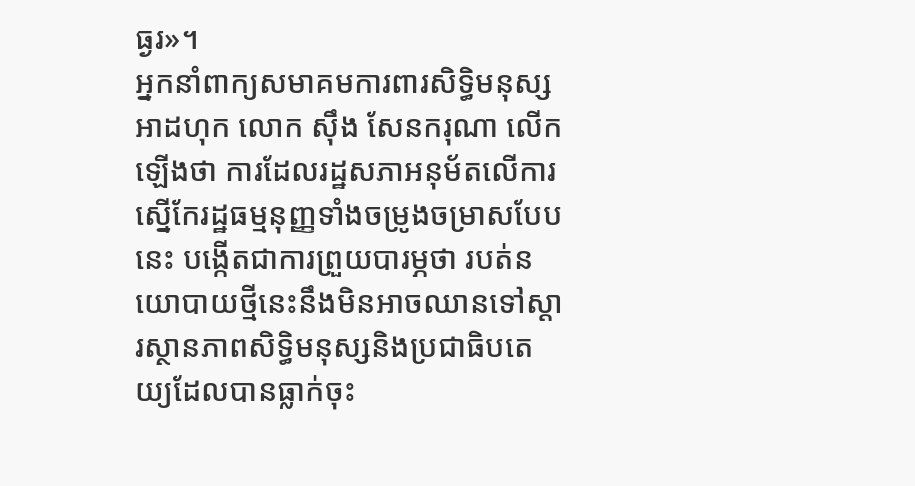ធ្ងរ»។
អ្នកនាំពាក្យសមាគមការពារសិទ្ធិមនុស្សអាដហុក លោក ស៊ឹង សែនករុណា លើកឡើងថា ការដែលរដ្ឋសភាអនុម័តលើការស្នើកែរដ្ឋធម្មនុញ្ញទាំងចម្រូងចម្រាសបែបនេះ បង្កើតជាការព្រួយបារម្ភថា របត់នយោបាយថ្មីនេះនឹងមិនអាចឈានទៅស្តារស្ថានភាពសិទ្ធិមនុស្សនិងប្រជាធិបតេយ្យដែលបានធ្លាក់ចុះ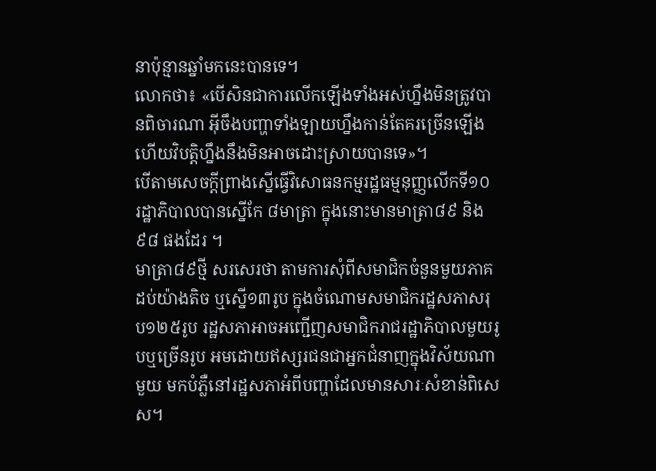នាប៉ុន្មានឆ្នាំមកនេះបានទេ។
លោកថា៖ «បើសិនជាការលើកឡើងទាំងអស់ហ្នឹងមិនត្រូវបានពិចារណា អ៊ីចឹងបញ្ហាទាំងឡាយហ្នឹងកាន់តែគរច្រើនឡើង ហើយវិបត្តិហ្នឹងនឹងមិនអាចដោះស្រាយបានទេ»។
បើតាមសេចក្តីព្រាងស្នើធ្វើវិសោធនកម្មរដ្ឋធម្មនុញ្ញលើកទី១០ រដ្ឋាភិបាលបានស្នើកែ ៨មាត្រា ក្នុងនោះមានមាត្រា៨៩ និង៩៨ ផងដែរ ។
មាត្រា៨៩ថ្មី សរសេរថា តាមការសុំពីសមាជិកចំនួនមួយភាគដប់យ៉ាងតិច ឬស្នើ១៣រូប ក្នុងចំណោមសមាជិករដ្ឋសភាសរុប១២៥រូប រដ្ឋសភាអាចអញ្ជើញសមាជិករាជរដ្ឋាភិបាលមួយរូបឬច្រើនរូប អមដោយឥស្សរជនជាអ្នកជំនាញក្នុងវិស័យណាមួយ មកបំភ្លឺនៅរដ្ឋសភាអំពីបញ្ហាដែលមានសារៈសំខាន់ពិសេស។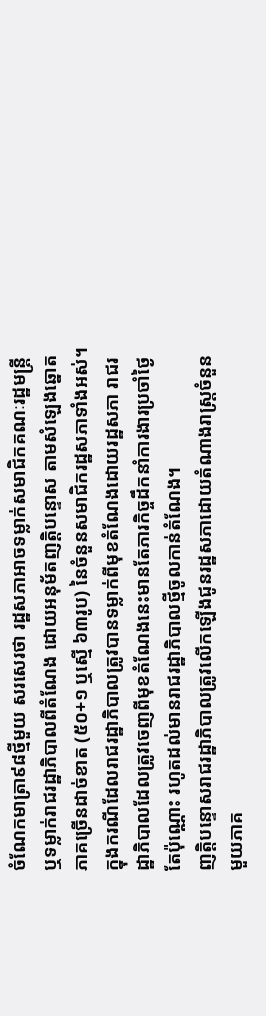ចំណែកមាត្រា៩៨ថ្មីមួយ សរសេរថា រដ្ឋសភាអាចទម្លាក់សមាជិកគណៈរដ្ឋមន្ត្រី ឬទម្លាក់រាជរដ្ឋាភិបាលពីតំណែង ដោយអនុម័តញត្តិបន្ទោស តាមសំឡេងឆ្នោតភាគច្រើនដាច់ខាត (៥០+១ ឬស្មើ ៦៣រូប) នៃចំនួនសមាជិករដ្ឋសភាទាំងអស់។
ក្នុងករណីដែលរាជរដ្ឋាភិបាលត្រូវបានទម្លាក់ពីមុខតំណែងដោយរដ្ឋសភា រាជរដ្ឋាភិបាលដែលត្រូវចេញពីមុខតំណែងនេះមានតែភារកិច្ចដឹកនាំការងារប្រចាំថ្ងៃតែប៉ុណ្ណោះ រហូតដល់មានរាជរដ្ឋាភិបាលថ្មីចូលកាន់តំណែង។
ញត្តិបន្ទោសរាជរដ្ឋាភិបាលត្រូវលើកឡើងជូនរដ្ឋសភាដោយតំណាងរាស្ត្រចំនួនមួយភាគ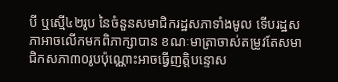បី ឬស្មើ៤២រូប នៃចំនួនសមាជិករដ្ឋសភាទាំងមូល ទើបរដ្ឋសភាអាចលើកមកពិភាក្សាបាន ខណៈមាត្រាចាស់តម្រូវតែសមាជិកសភា៣០រូបប៉ុណ្ណោះអាចធ្វើញត្តិបន្ទោស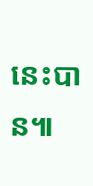នេះបាន៕